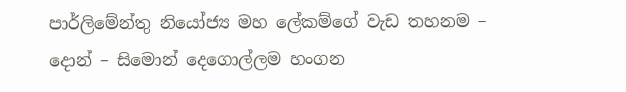පාර්ලිමේන්තු නියෝජ්‍ය මහ ලේකම්ගේ වැඩ තහනම – දොන් – සිමොන් දෙගොල්ලම හංගන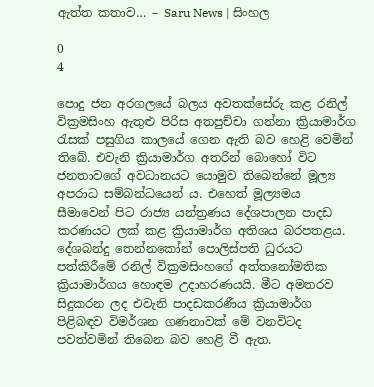ඇත්ත කතාව… – Saru News | සිංහල

0
4

පොදු ජන අරගලයේ බලය අවතක්සේරු කළ රනිල් වික්‍රමසිංහ ඇතුළු පිරිස අතපුච්චා ගන්නා ක්‍රියාමාර්ග රැසක් පසුගිය කාලයේ ගෙන ඇති බව හෙළි වෙමින් තිබේ. එවැනි ක්‍රියාමාර්ග අතරින් බොහෝ විට ජනතාවගේ අවධානයට යොමුව තිබෙන්නේ මූල්‍ය අපරාධ සම්බන්ධයෙන් ය. එහෙත් මූල්‍යමය සීමාවෙන් පිට රාජ්‍ය යන්ත්‍රණය දේශපාලන පාදඩ කරණයට ලක් කළ ක්‍රියාමාර්ග අතිශය බරපතළය. දේශබන්දු තෙන්නකෝන් පොලිස්පති ධුරයට පත්කිරීමේ රනිල් වික්‍රමසිංහගේ අත්තනෝමතික ක්‍රියාමාර්ගය හොඳම උදාහරණයයි. මීට අමතරව සිදුකරන ලද එවැනි පාදඩකරණීය ක්‍රියාමාර්ග පිළිබඳව විමර්ශන ගණනාවක් මේ වනවිටද පවත්වමින් තිබෙන බව හෙළි වී ඇත.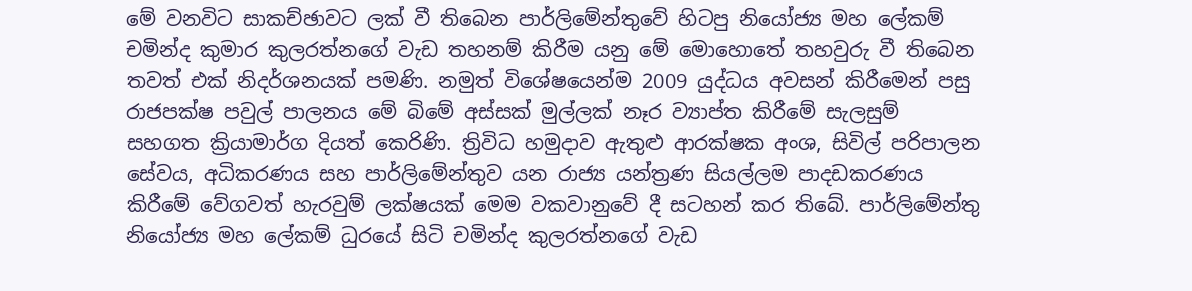මේ වනවිට සාකච්ඡාවට ලක් වී තිබෙන පාර්ලිමේන්තුවේ හිටපු නියෝජ්‍ය මහ ලේකම් චමින්ද කුමාර කුලරත්නගේ වැඩ තහනම් කිරීම යනු මේ මොහොතේ තහවුරු වී තිබෙන තවත් එක් නිදර්ශනයක් පමණි. නමුත් විශේෂයෙන්ම 2009 යුද්ධය අවසන් කිරීමෙන් පසු රාජපක්ෂ පවුල් පාලනය මේ බිමේ අස්සක් මුල්ලක් නෑර ව්‍යාප්ත කිරීමේ සැලසුම් සහගත ක්‍රියාමාර්ග දියත් කෙරිණි. ත්‍රිවිධ හමුදාව ඇතුළු ආරක්ෂක අංශ, සිවිල් පරිපාලන සේවය, අධිකරණය සහ පාර්ලිමේන්තුව යන රාජ්‍ය යන්ත්‍රණ සියල්ලම පාදඩකරණය කිරීමේ වේගවත් හැරවුම් ලක්ෂයක් මෙම වකවානුවේ දී සටහන් කර තිබේ. පාර්ලිමේන්තු නියෝජ්‍ය මහ ලේකම් ධුරයේ සිටි චමින්ද කුලරත්නගේ වැඩ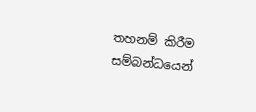තහනම් කිරීම සම්බන්ධයෙන්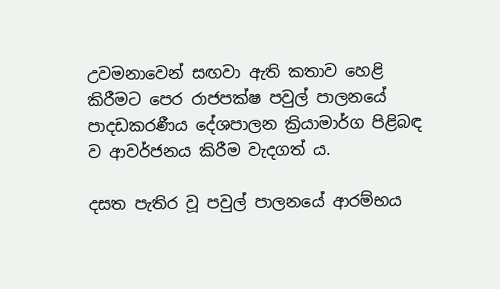උවමනාවෙන් සඟවා ඇති කතාව හෙළි කිරීමට පෙර රාජපක්ෂ පවුල් පාලනයේ පාදඩකරණීය දේශපාලන ක්‍රියාමාර්ග පිළිබඳ ව ආවර්ජනය කිරීම වැදගත් ය.

දසත පැතිර වූ පවුල් පාලනයේ ආරම්භය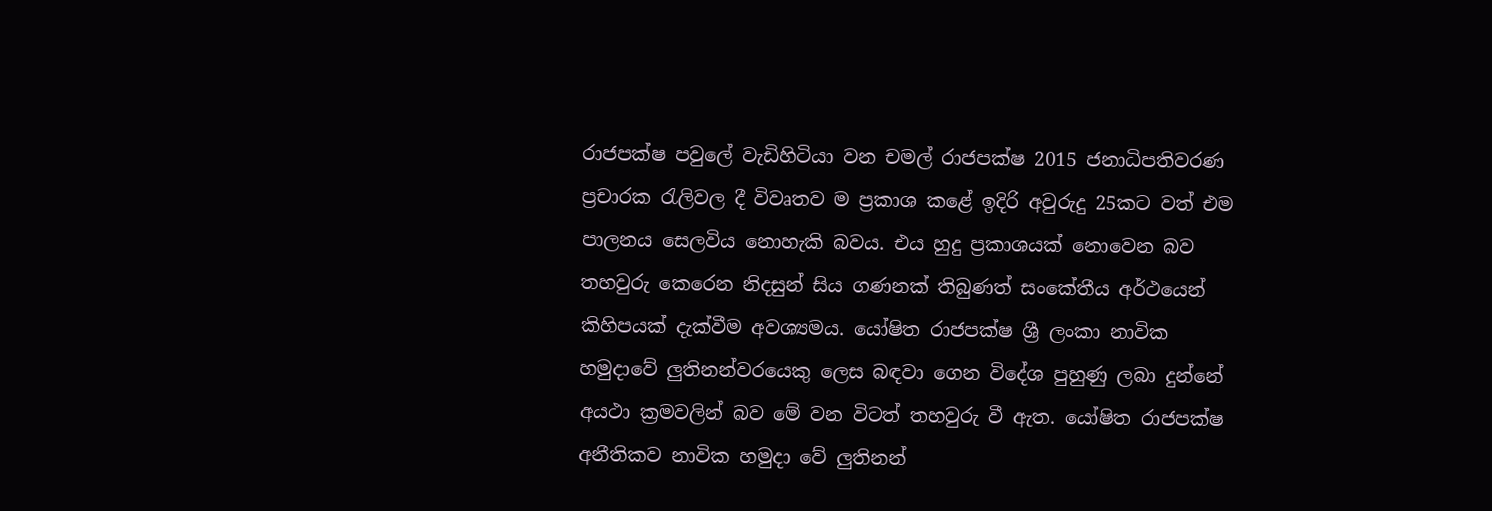රාජපක්ෂ පවුලේ වැඩිහිටියා වන චමල් රාජපක්ෂ 2015 ජනාධිපතිවරණ ප්‍රචාරක රැලිවල දී විවෘතව ම ප්‍රකාශ කළේ ඉදිරි අවුරුදු 25කට වත් එම පාලනය සෙලවිය නොහැකි බවය. එය හුදු ප්‍රකාශයක් නොවෙන බව තහවුරු කෙරෙන නිදසුන් සිය ගණනක් තිබුණත් සංකේතීය අර්ථයෙන් කිහිපයක් දැක්වීම අවශ්‍යමය. යෝෂිත රාජපක්ෂ ශ්‍රී ලංකා නාවික හමුදාවේ ලුතිනන්වරයෙකු ලෙස බඳවා ගෙන විදේශ පුහුණු ලබා දුන්නේ අයථා ක්‍රමවලින් බව මේ වන විටත් තහවුරු වී ඇත. යෝෂිත රාජපක්ෂ අනීතිකව නාවික හමුදා වේ ලුතිනන්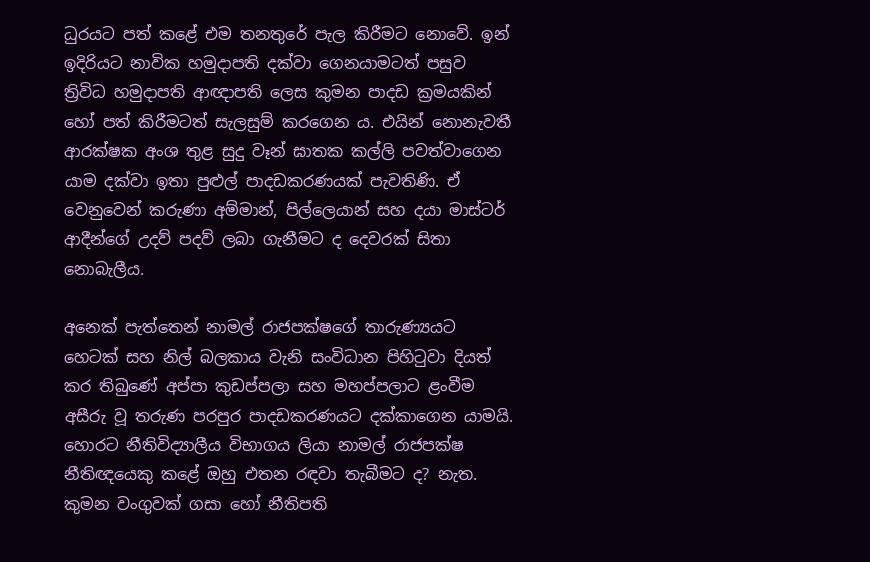ධුරයට පත් කළේ එම තනතුරේ පැල කිරීමට නොවේ. ඉන් ඉදිරියට නාවික හමුදාපති දක්වා ගෙනයාමටත් පසුව ත්‍රිවිධ හමුදාපති ආඥාපති ලෙස කුමන පාදඩ ක්‍රමයකින් හෝ පත් කිරීමටත් සැලසුම් කරගෙන ය. එයින් නොනැවතී ආරක්ෂක අංශ තුළ සුදු වෑන් ඝාතක කල්ලි පවත්වාගෙන යාම දක්වා ඉතා පුළුල් පාදඩකරණයක් පැවතිණි. ඒ වෙනුවෙන් කරුණා අම්මාන්, පිල්ලෙයාන් සහ දයා මාස්ටර් ආදීන්ගේ උදව් පදව් ලබා ගැනීමට ද දෙවරක් සිතා නොබැලීය.

අනෙක් පැත්තෙන් නාමල් රාජපක්ෂගේ තාරුණ්‍යයට හෙටක් සහ නිල් බලකාය වැනි සංවිධාන පිහිටුවා දියත් කර තිබුණේ අප්පා කුඩප්පලා සහ මහප්පලාට ළංවීම අසීරු වූ තරුණ පරපුර පාදඩකරණයට දක්කාගෙන යාමයි. හොරට නීතිවිද්‍යාලීය විභාගය ලියා නාමල් රාජපක්ෂ නීතිඥයෙකු කළේ ඔහු එතන රඳවා තැබීමට ද? නැත. කුමන වංගුවක් ගසා හෝ නීතිපති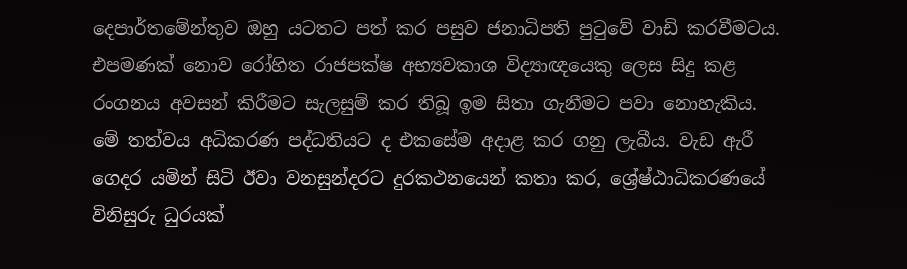දෙපාර්තමේන්තුව ඔහු යටතට පත් කර පසුව ජනාධිපති පුටුවේ වාඩි කරවීමටය. එපමණක් නොව රෝහිත රාජපක්ෂ අභ්‍යවකාශ විද්‍යාඥයෙකු ලෙස සිදු කළ රංගනය අවසන් කිරීමට සැලසුම් කර තිබූ ඉම සිතා ගැනීමට පවා නොහැකිය. මේ තත්වය අධිකරණ පද්ධතියට ද එකසේම අදාළ කර ගනු ලැබීය. වැඩ ඇරී ගෙදර යමින් සිටි ඊවා වනසුන්දරට දුරකථනයෙන් කතා කර, ශ්‍රේෂ්ඨාධිකරණයේ විනිසුරු ධුරයක්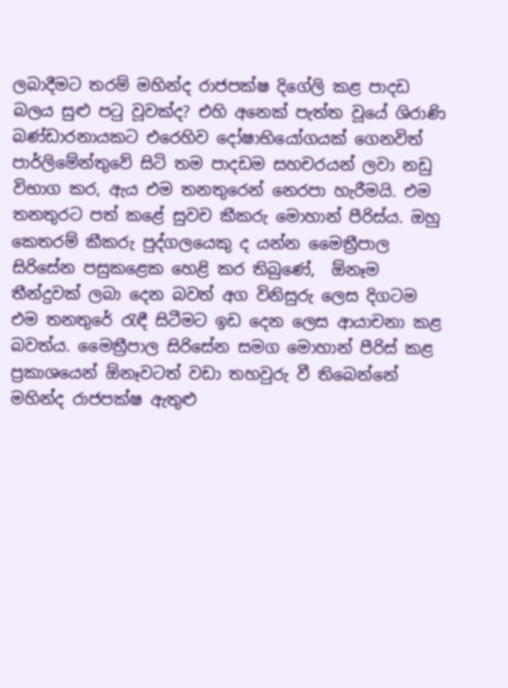ලබාදීමට තරම් මහින්ද රාජපක්ෂ දිගේලි කළ පාදඩ බලය සුළු පටු වූවක්ද? එහි අනෙක් පැත්ත වූයේ ශිරාණි බණ්ඩාරනායකට එරෙහිව දෝෂාභියෝගයක් ගෙනවිත් පාර්ලිමේන්තුවේ සිටි තම පාදඩම සහචරයන් ලවා නඩු විභාග කර, ඇය එම තනතුරෙන් නෙරපා හැරීමයි. එම තනතුරට පත් කළේ සුවච කීකරු මොහාන් පීරිස්ය. ඔහු කෙතරම් කීකරු පුද්ගලයෙකු ද යන්න මෛත්‍රීපාල සිරිසේන පසුකළෙක හෙළි කර තිබුණේ,  ඕනෑම තීන්දුවක් ලබා දෙන බවත් අග විනිසුරු ලෙස දිගටම එම තනතුරේ රැඳී සිටීමට ඉඩ දෙන ලෙස ආයාචනා කළ බවත්ය. මෛත්‍රීපාල සිරිසේන සමග මොහාන් පීරිස් කළ ප්‍රකාශයෙන් ඕනෑවටත් වඩා තහවුරු වී තිබෙන්නේ මහින්ද රාජපක්ෂ ඇතුළු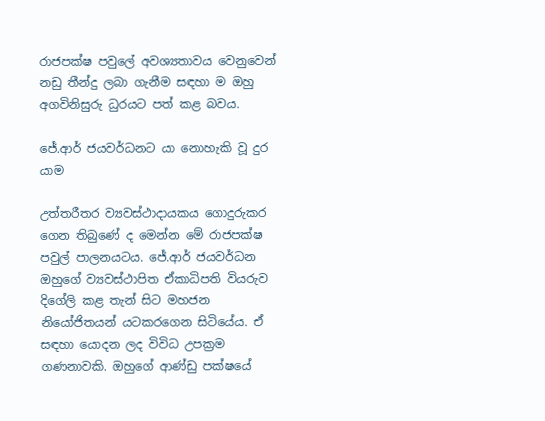රාජපක්ෂ පවුලේ අවශ්‍යතාවය වෙනුවෙන් නඩු තීන්දු ලබා ගැනීම සඳහා ම ඔහු අගවිනිසුරු ධුරයට පත් කළ බවය.

ජේ.ආර් ජයවර්ධනට යා නොහැකි වූ දුර යාම

උත්තරීතර ව්‍යවස්ථාදායකය ගොදුරුකර ගෙන තිබුණේ ද මෙන්න මේ රාජපක්ෂ පවුල් පාලනයටය. ජේ.ආර් ජයවර්ධන ඔහුගේ ව්‍යවස්ථාපිත ඒකාධිපති වියරුව දිගේලි කළ තැන් සිට මහජන නියෝජිතයන් යටකරගෙන සිටියේය. ඒ සඳහා යොදන ලද විවිධ උපක්‍රම ගණනාවකි. ඔහුගේ ආණ්ඩු පක්ෂයේ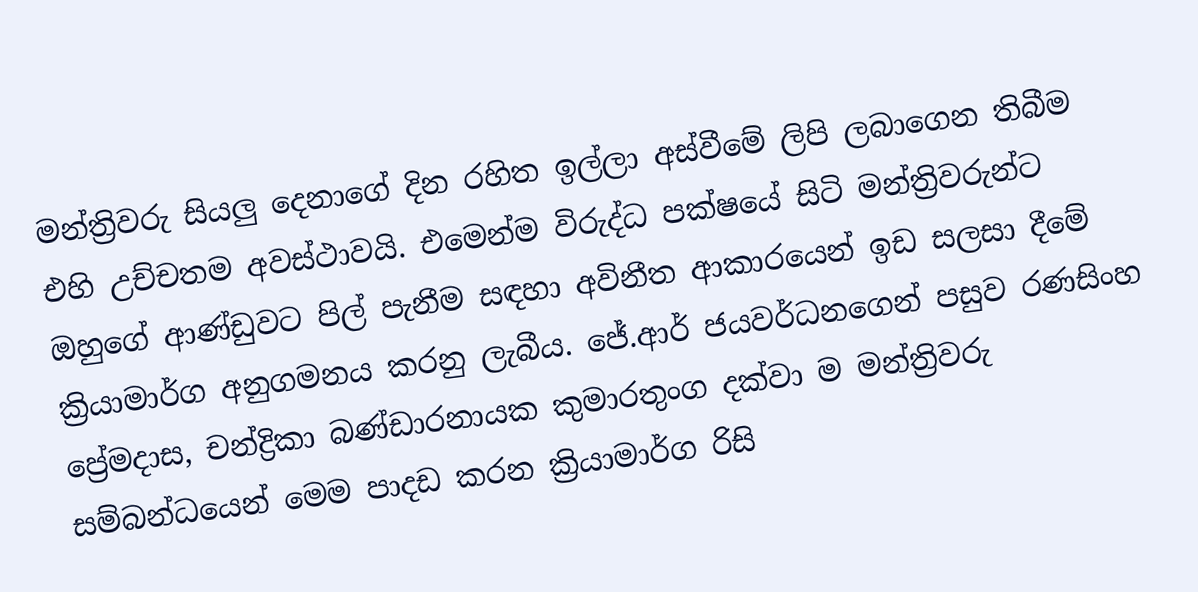මන්ත්‍රිවරු සියලු දෙනාගේ දින රහිත ඉල්ලා අස්වීමේ ලිපි ලබාගෙන තිබීම එහි උච්චතම අවස්ථාවයි. එමෙන්ම විරුද්ධ පක්ෂයේ සිටි මන්ත්‍රිවරුන්ට ඔහුගේ ආණ්ඩුවට පිල් පැනීම සඳහා අවිනීත ආකාරයෙන් ඉඩ සලසා දීමේ ක්‍රියාමාර්ග අනුගමනය කරනු ලැබීය. ජේ.ආර් ජයවර්ධනගෙන් පසුව රණසිංහ ප්‍රේමදාස, චන්ද්‍රිකා බණ්ඩාරනායක කුමාරතුංග දක්වා ම මන්ත්‍රිවරු සම්බන්ධයෙන් මෙම පාදඩ කරන ක්‍රියාමාර්ග රිසි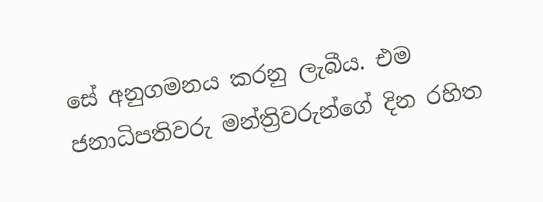සේ අනුගමනය කරනු ලැබීය. එම ජනාධිපතිවරු මන්ත්‍රිවරුන්ගේ දින රහිත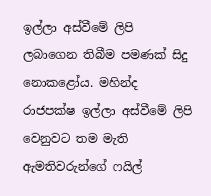ඉල්ලා අස්වීමේ ලිපි ලබාගෙන තිබීම පමණක් සිදු නොකළෝය. මහින්ද රාජපක්ෂ ඉල්ලා අස්වීමේ ලිපි වෙනුවට තම මැති ඇමතිවරුන්ගේ ෆයිල්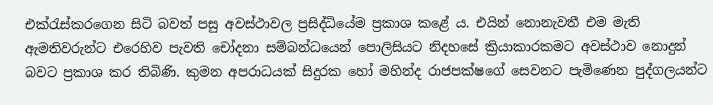එක්රැස්කරගෙන සිටි බවත් පසු අවස්ථාවල ප්‍රසිද්ධියේම ප්‍රකාශ කළේ ය. එයින් නොනැවතී එම මැති ඇමතිවරුන්ට එරෙහිව පැවති චෝදනා සම්බන්ධයෙන් පොලිසියට නිදහසේ ක්‍රියාකාරකමට අවස්ථාව නොදුන් බවට ප්‍රකාශ කර තිබිණි. කුමන අපරාධයක් සිදුරක හෝ මහින්ද රාජපක්ෂගේ සෙවනට පැමිණෙන පුද්ගලයන්ට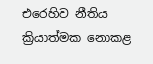එරෙහිව නීතිය ක්‍රියාත්මක නොකළ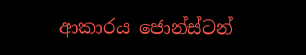ආකාරය ජොන්ස්ටන්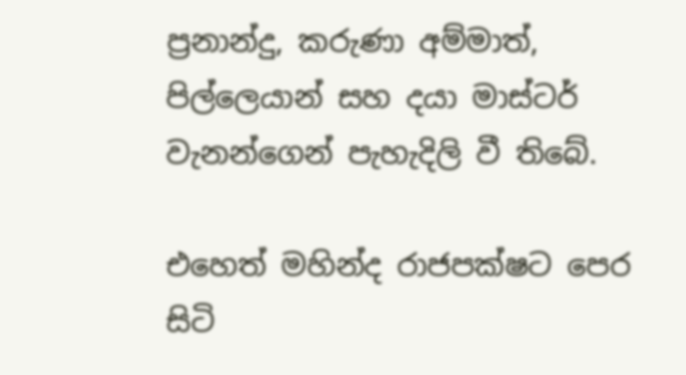ප්‍රනාන්දු, කරුණා අම්මාත්, පිල්ලෙයාන් සහ දයා මාස්ටර් වැනන්ගෙන් පැහැදිලි වී තිබේ.

එහෙත් මහින්ද රාජපක්ෂට පෙර සිටි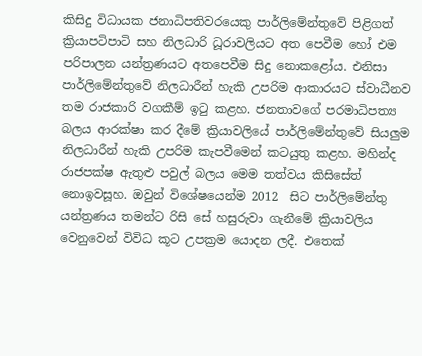කිසිදු විධායක ජනාධිපතිවරයෙකු පාර්ලිමේන්තුවේ පිළිගත් ක්‍රියාපටිපාටි සහ නිලධාරි ධූරාවලියට අත පෙවීම හෝ එම පරිපාලන යන්ත්‍රණයට අතපෙවීම සිදු නොකළෝය. එනිසා පාර්ලිමේන්තුවේ නිලධාරීන් හැකි උපරිම ආකාරයට ස්වාධීනව තම රාජකාරි වගකීම් ඉටු කළහ. ජනතාවගේ පරමාධිපත්‍ය බලය ආරක්ෂා කර දීමේ ක්‍රියාවලියේ පාර්ලිමේන්තුවේ සියලුම නිලධාරීන් හැකි උපරිම කැපවීමෙන් කටයුතු කළහ. මහින්ද රාජපක්ෂ ඇතුළු පවුල් බලය මෙම තත්වය කිසිසේත් නොඉවසූහ. ඔවුන් විශේෂයෙන්ම 2012  සිට පාර්ලිමේන්තු යන්ත්‍රණය තමන්ට රිසි සේ හසුරුවා ගැනීමේ ක්‍රියාවලිය වෙනුවෙන් විවිධ කූට උපක්‍රම යොදන ලදී. එතෙක්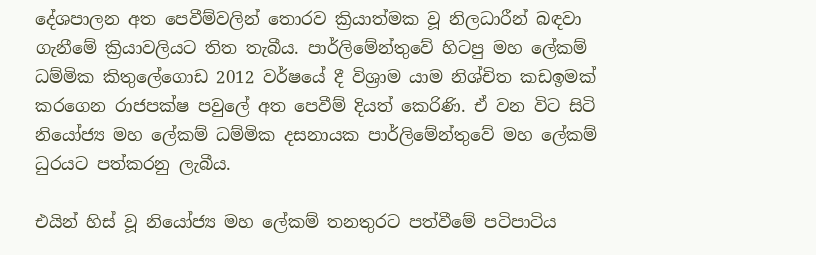දේශපාලන අත පෙවීම්වලින් තොරව ක්‍රියාත්මක වූ නිලධාරීන් බඳවා ගැනීමේ ක්‍රියාවලියට තිත තැබීය. පාර්ලිමේන්තුවේ හිටපු මහ ලේකම් ධම්මික කිතුලේගොඩ 2012 වර්ෂයේ දී විශ්‍රාම යාම නිශ්චිත කඩඉමක් කරගෙන රාජපක්ෂ පවුලේ අත පෙවීම් දියත් කෙරිණි. ඒ වන විට සිටි නියෝජ්‍ය මහ ලේකම් ධම්මික දසනායක පාර්ලිමේන්තුවේ මහ ලේකම් ධුරයට පත්කරනු ලැබීය.

එයින් හිස් වූ නියෝජ්‍ය මහ ලේකම් තනතුරට පත්වීමේ පටිපාටිය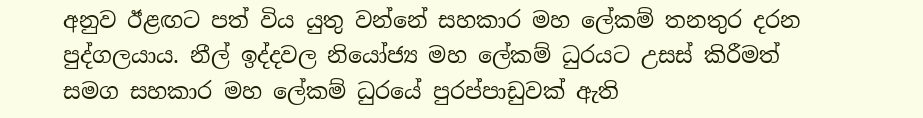අනුව ඊළඟට පත් විය යුතු වන්නේ සහකාර මහ ලේකම් තනතුර දරන පුද්ගලයාය. නීල් ඉද්දවල නියෝජ්‍ය මහ ලේකම් ධුරයට උසස් කිරීමත් සමග සහකාර මහ ලේකම් ධුරයේ පුරප්පාඩුවක් ඇති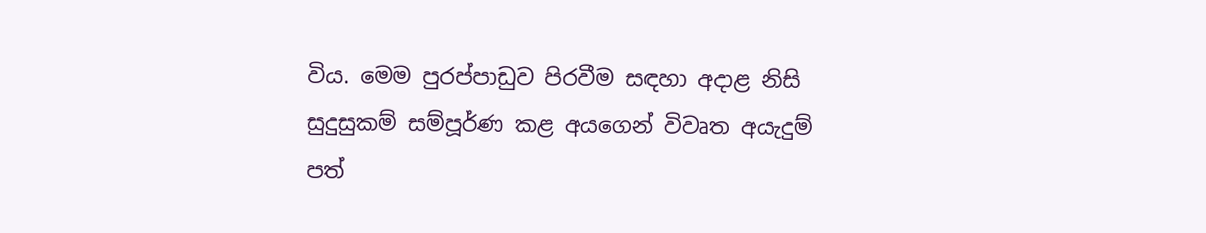විය. මෙම පුරප්පාඩුව පිරවීම සඳහා අදාළ නිසි සුදුසුකම් සම්පූර්ණ කළ අයගෙන් විවෘත අයැදුම් පත්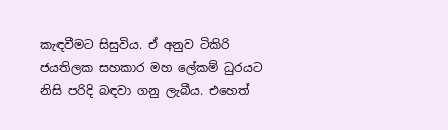කැඳවීමට සිසුවිය. ඒ අනුව ටිකිරි ජයතිලක සහකාර මහ ලේකම් ධුරයට නිසි පරිදි බඳවා ගනු ලැබීය. එහෙත්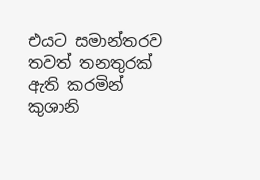එයට සමාන්තරව තවත් තනතුරක් ඇති කරමින් කුශානි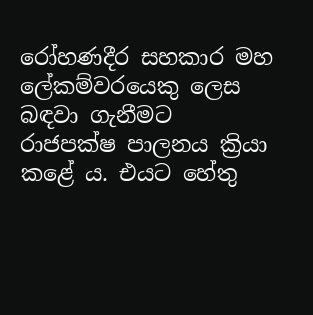රෝහණදීර සහකාර මහ ලේකම්වරයෙකු ලෙස බඳවා ගැනීමට රාජපක්ෂ පාලනය ක්‍රියා කළේ ය. එයට හේතු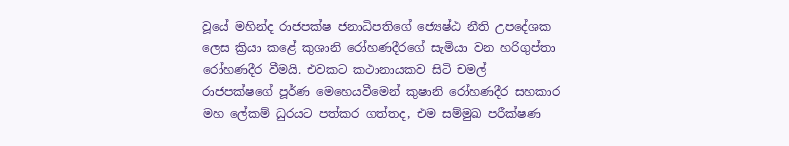වූයේ මහින්ද රාජපක්ෂ ජනාධිපතිගේ ජ්‍යෙෂ්ඨ නීති උපදේශක ලෙස ක්‍රියා කළේ කුශානි රෝහණදීරගේ සැමියා වන හරිගුප්තා රෝහණදීර වීමයි. එවකට කථානායකව සිටි චමල් රාජපක්ෂගේ පූර්ණ මෙහෙයවීමෙන් කුෂානි රෝහණදීර සහකාර මහ ලේකම් ධුරයට පත්කර ගත්තද, එම සම්මුඛ පරීක්ෂණ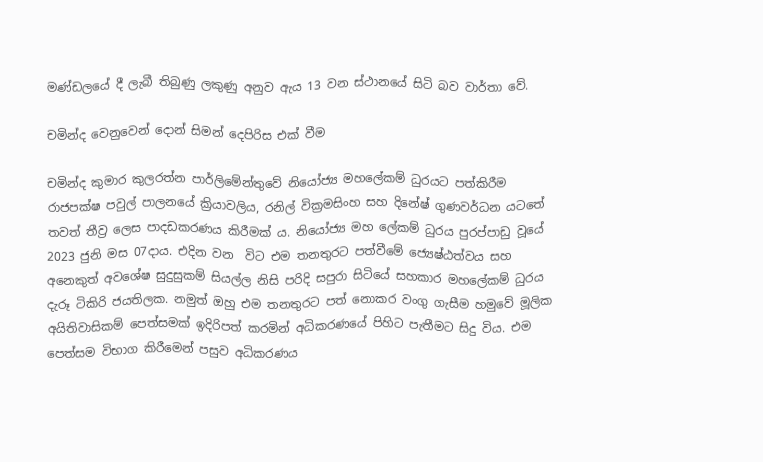මණ්ඩලයේ දී ලැබී තිබුණු ලකුණු අනුව ඇය 13 වන ස්ථානයේ සිටි බව වාර්තා වේ.

චමින්ද වෙනුවෙන් දොන් සිමන් දෙපිරිස එක් වීම

චමින්ද කුමාර කුලරත්න පාර්ලිමේන්තුවේ නියෝජ්‍ය මහලේකම් ධුරයට පත්කිරීම රාජපක්ෂ පවුල් පාලනයේ ක්‍රියාවලිය, රනිල් වික්‍රමසිංහ සහ දිනේෂ් ගුණවර්ධන යටතේ තවත් තීව්‍ර ලෙස පාදඩකරණය කිරීමක් ය. නියෝජ්‍ය මහ ලේකම් ධුරය පුරප්පාඩු වූයේ 2023 ජුනි මස 07දාය. එදින වන  විට එම තනතුරට පත්වීමේ ජ්‍යෙෂ්ඨත්වය සහ අනෙකුත් අවශේෂ සුදුසුකම් සියල්ල නිසි පරිදි සපුරා සිටියේ සහකාර මහලේකම් ධුරය දැරූ ටිකිරි ජයතිලක. නමුත් ඔහු එම තනතුරට පත් නොකර වංගු ගැසීම හමුවේ මූලික අයිතිවාසිකම් පෙත්සමක් ඉදිරිපත් කරමින් අධිකරණයේ පිහිට පැතීමට සිදු විය. එම පෙත්සම විභාග කිරීමෙන් පසුව අධිකරණය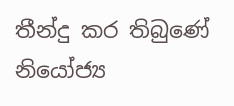තීන්දු කර තිබුණේ නියෝජ්‍ය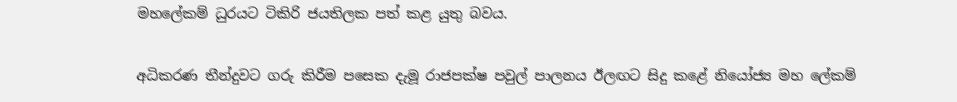මහලේකම් ධුරයට ටිකිරි ජයතිලක පත් කළ යුතු බවය.

අධිකරණ තීන්දුවට ගරු කිරීම පසෙක දැමූ රාජපක්ෂ පවුල් පාලනය ඊලඟට සිදු කළේ නියෝජ්‍ය මහ ලේකම්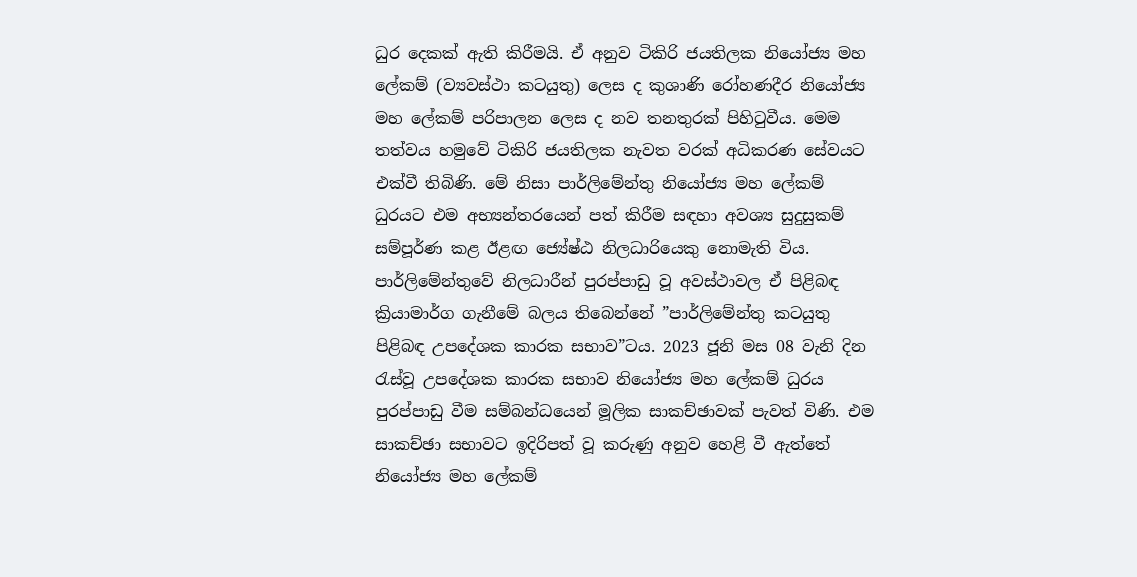ධුර දෙකක් ඇති කිරීමයි. ඒ අනුව ටිකිරි ජයතිලක නියෝජ්‍ය මහ ලේකම් (ව්‍යවස්ථා කටයුතු) ලෙස ද කුශාණි රෝහණදීර නියෝජ්‍ය මහ ලේකම් පරිපාලන ලෙස ද නව තනතුරක් පිහිටුවීය. මෙම තත්වය හමුවේ ටිකිරි ජයතිලක නැවත වරක් අධිකරණ සේවයට එක්වී තිබිණි. මේ නිසා පාර්ලිමේන්තු නියෝජ්‍ය මහ ලේකම් ධුරයට එම අභ්‍යන්තරයෙන් පත් කිරීම සඳහා අවශ්‍ය සුදුසුකම් සම්පූර්ණ කළ ඊළඟ ජ්‍යේෂ්ඨ නිලධාරියෙකු නොමැති විය. පාර්ලිමේන්තුවේ නිලධාරීන් පුරප්පාඩු වූ අවස්ථාවල ඒ පිළිබඳ ක්‍රියාමාර්ග ගැනීමේ බලය තිබෙන්නේ ”පාර්ලිමේන්තු කටයුතු පිළිබඳ උපදේශක කාරක සභාව”ටය. 2023 ජූනි මස 08 වැනි දින රැස්වූ උපදේශක කාරක සභාව නියෝජ්‍ය මහ ලේකම් ධුරය පුරප්පාඩු වීම සම්බන්ධයෙන් මූලික සාකච්ඡාවක් පැවත් විණි. එම සාකච්ඡා සභාවට ඉදිරිපත් වූ කරුණු අනුව හෙළි වී ඇත්තේ නියෝජ්‍ය මහ ලේකම්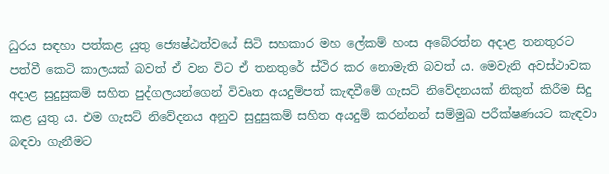ධුරය සඳහා පත්කළ යුතු ජ්‍යෙෂ්ඨත්වයේ සිටි සහකාර මහ ලේකම් හංස අබේරත්න අදාළ තනතුරට පත්වී කෙටි කාලයක් බවත් ඒ වන විට ඒ තනතුරේ ස්ථිර කර නොමැති බවත් ය. මෙවැනි අවස්ථාවක අදාළ සුදුසුකම් සහිත පුද්ගලයන්ගෙන් විවෘත අයදුම්පත් කැඳවීමේ ගැසට් නිවේදනයක් නිකුත් කිරීම සිදු කළ යුතු ය. එම ගැසට් නිවේදනය අනුව සුදුසුකම් සහිත අයදුම් කරන්නන් සම්මුඛ පරීක්ෂණයට කැඳවා බඳවා ගැනීමට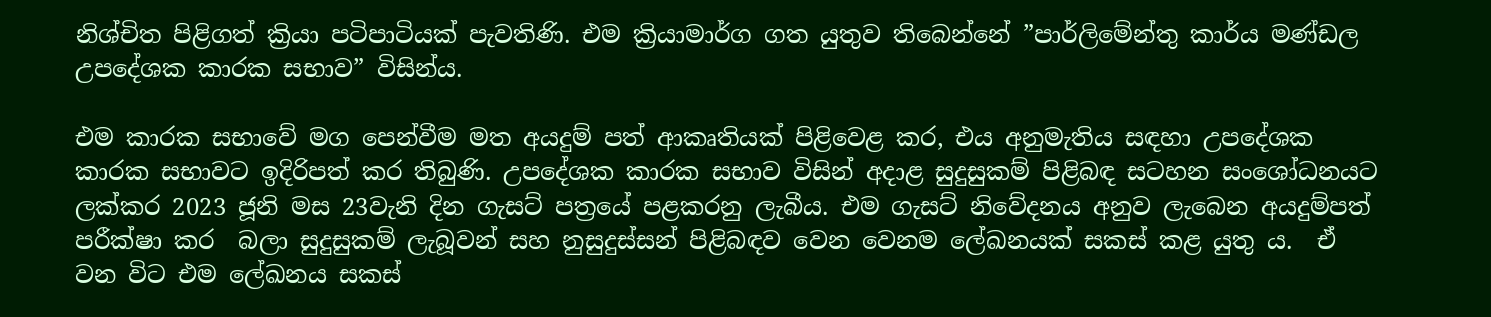නිශ්චිත පිළිගත් ක්‍රියා පටිපාටියක් පැවතිණි. එම ක්‍රියාමාර්ග ගත යුතුව තිබෙන්නේ ”පාර්ලිමේන්තු කාර්ය මණ්ඩල උපදේශක කාරක සභාව” විසින්ය.

එම කාරක සභාවේ මග පෙන්වීම මත අයදුම් පත් ආකෘතියක් පිළිවෙළ කර, එය අනුමැතිය සඳහා උපදේශක කාරක සභාවට ඉදිරිපත් කර තිබුණි. උපදේශක කාරක සභාව විසින් අදාළ සුදුසුකම් පිළිබඳ සටහන සංශෝධනයට ලක්කර 2023 ජූනි මස 23වැනි දින ගැසට් පත්‍රයේ පළකරනු ලැබීය. එම ගැසට් නිවේදනය අනුව ලැබෙන අයදුම්පත් පරීක්ෂා කර  බලා සුදුසුකම් ලැබූවන් සහ නුසුදුස්සන් පිළිබඳව වෙන වෙනම ලේඛනයක් සකස් කළ යුතු ය.  ඒ වන විට එම ලේඛනය සකස්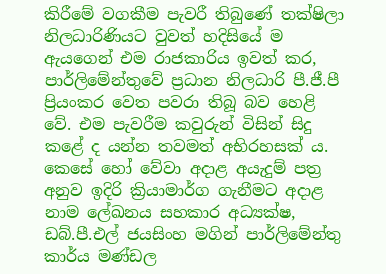කිරීමේ වගකීම පැවරී තිබුණේ තක්ෂිලා නිලධාරිණියට වුවත් හදිසියේ ම ඇයගෙන් එම රාජකාරිය ඉවත් කර, පාර්ලිමේන්තුවේ ප්‍රධාන නිලධාරි පී.ජී.පී ප්‍රියංකර වෙත පවරා තිබූ බව හෙළි වේ. එම පැවරීම කවුරුන් විසින් සිදු කළේ ද යන්න තවමත් අභිරහසක් ය. කෙසේ හෝ වේවා අදාළ අයැදුම් පත්‍ර අනුව ඉදිරි ක්‍රියාමාර්ග ගැනීමට අදාළ නාම ලේඛනය සහකාර අධ්‍යක්ෂ, ඩබ්.පී.එල් ජයසිංහ මගින් පාර්ලිමේන්තු කාර්ය මණ්ඩල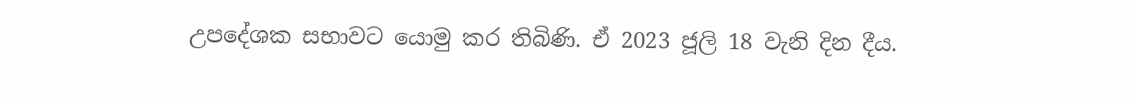උපදේශක සභාවට යොමු කර තිබිණි. ඒ 2023 ජූලි 18 වැනි දින දීය.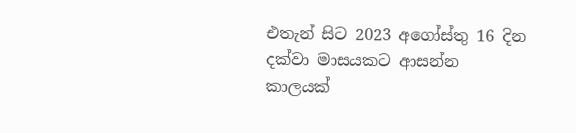එතැන් සිට 2023 අගෝස්තු 16 දින දක්වා මාසයකට ආසන්න කාලයක්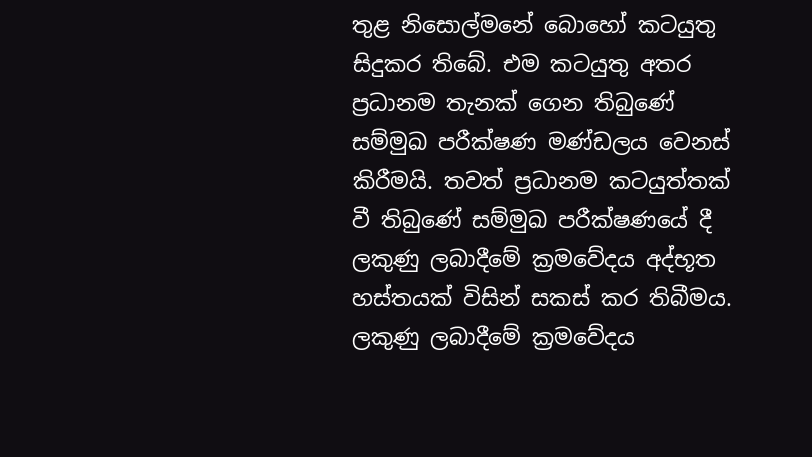තුළ නිසොල්මනේ බොහෝ කටයුතු සිදුකර තිබේ. එම කටයුතු අතර ප්‍රධානම තැනක් ගෙන තිබුණේ සම්මුඛ පරීක්ෂණ මණ්ඩලය වෙනස් කිරීමයි. තවත් ප්‍රධානම කටයුත්තක් වී තිබුණේ සම්මුඛ පරීක්ෂණයේ දී ලකුණු ලබාදීමේ ක්‍රමවේදය අද්භූත හස්තයක් විසින් සකස් කර තිබීමය. ලකුණු ලබාදීමේ ක්‍රමවේදය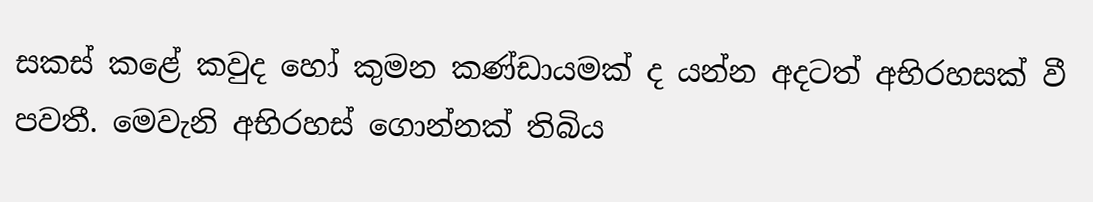සකස් කළේ කවුද හෝ කුමන කණ්ඩායමක් ද යන්න අදටත් අභිරහසක් වී පවතී. මෙවැනි අභිරහස් ගොන්නක් තිබිය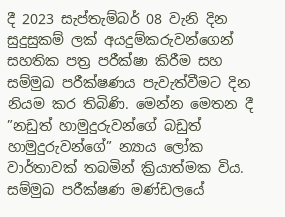දී 2023 සැප්තැම්බර් 08 වැනි දින සුදුසුකම් ලක් අයදුම්කරුවන්ගෙන් සහතික පත්‍ර පරීක්ෂා කිරීම සහ සම්මුඛ පරීක්ෂණය පැවැත්වීමට දින නියම කර තිබිණි. මෙන්න මෙතන දී ”නඩුත් හාමුදුරුවන්ගේ බඩුත් හාමුදුරුවන්ගේ” න්‍යාය ලෝක වාර්තාවක් තබමින් ක්‍රියාත්මක විය. සම්මුඛ පරීක්ෂණ මණ්ඩලයේ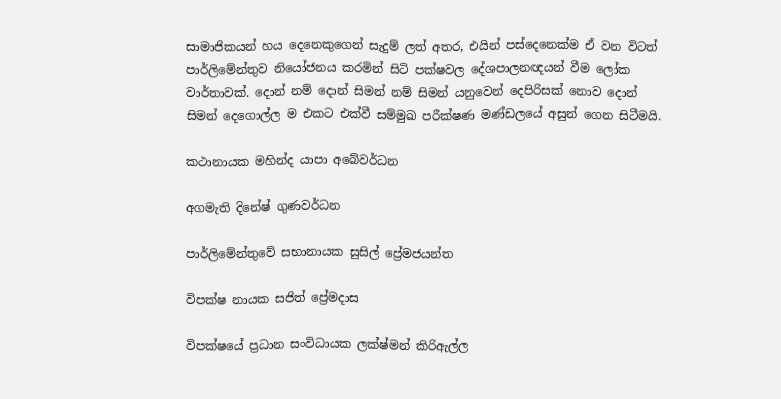සාමාජිකයන් හය දෙනෙකුගෙන් සැදුම් ලත් අතර, එයින් පස්දෙනෙක්ම ඒ වන විටත් පාර්ලිමේන්තුව නියෝජනය කරමින් සිටි පක්ෂවල දේශපාලනඥයන් වීම ලෝක වාර්තාවක්. දොන් නම් දොන් සිමන් නම් සිමන් යනුවෙන් දෙපිරිසක් නොව දොන් සිමන් දෙගොල්ල ම එකට එක්වී සම්මුඛ පරීක්ෂණ මණ්ඩලයේ අසුන් ගෙන සිටීමයි.

කථානායක මහින්ද යාපා අබේවර්ධන

අගමැති දිනේෂ් ගුණවර්ධන

පාර්ලිමේන්තුවේ සභානායක සුසිල් ප්‍රේමජයන්ත

විපක්ෂ නායක සජිත් ප්‍රේමදාස

විපක්ෂයේ ප්‍රධාන සංවිධායක ලක්ෂ්මන් කිරිඇල්ල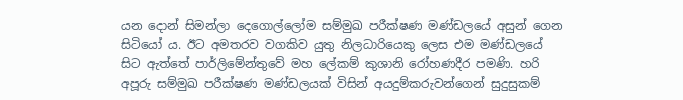යන දොන් සිමන්ලා දෙගොල්ලෝම සම්මුඛ පරීක්ෂණ මණ්ඩලයේ අසුන් ගෙන සිටියෝ ය. ඊට අමතරව වගකිව යුතු නිලධාරියෙකු ලෙස එම මණ්ඩලයේ සිට ඇත්තේ පාර්ලිමේන්තුවේ මහ ලේකම් කුශානි රෝහණදීර පමණි. හරි අපූරු සම්මුඛ පරීක්ෂණ මණ්ඩලයක් විසින් අයදුම්කරුවන්ගෙන් සුදුසුකම්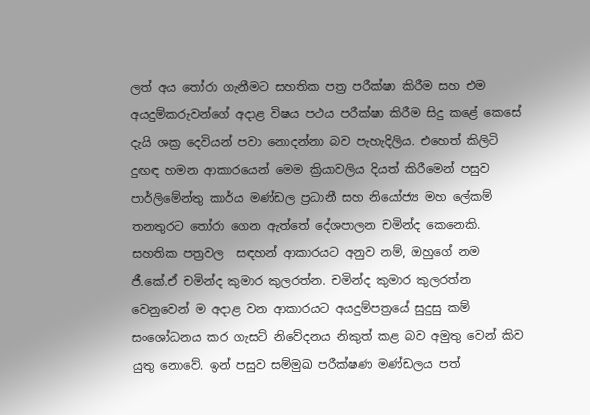ලත් අය තෝරා ගැනීමට සහතික පත්‍ර පරීක්ෂා කිරීම සහ එම අයදුම්කරුවන්ගේ අදාළ විෂය පථය පරීක්ෂා කිරීම සිදු කළේ කෙසේ දැයි ශක්‍ර දෙවියන් පවා නොදන්නා බව පැහැදිලිය. එහෙත් කිලිටි දුඟඳ හමන ආකාරයෙන් මෙම ක්‍රියාවලිය දියත් කිරීමෙන් පසුව  පාර්ලිමේන්තු කාර්ය මණ්ඩල ප්‍රධානී සහ නියෝජ්‍ය මහ ලේකම් තනතුරට තෝරා ගෙන ඇත්තේ දේශපාලන චමින්ද කෙනෙකි. සහතික පත්‍රවල  සඳහන් ආකාරයට අනුව නම්, ඔහුගේ නම ජී.කේ.ඒ චමින්ද කුමාර කුලරත්න. චමින්ද කුමාර කුලරත්න වෙනුවෙන් ම අදාළ වන ආකාරයට අයදුම්පත්‍රයේ සුදුසු කම් සංශෝධනය කර ගැසට් නිවේදනය නිකුත් කළ බව අමුතු වෙන් කිව යුතු නොවේ. ඉන් පසුව සම්මුඛ පරීක්ෂණ මණ්ඩලය පත්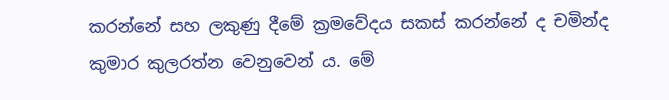කරන්නේ සහ ලකුණු දීමේ ක්‍රමවේදය සකස් කරන්නේ ද චමින්ද කුමාර කුලරත්න වෙනුවෙන් ය. මේ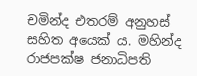චමින්ද එතරම් අනුහස් සහිත අයෙක් ය. මහින්ද රාජපක්ෂ ජනාධිපති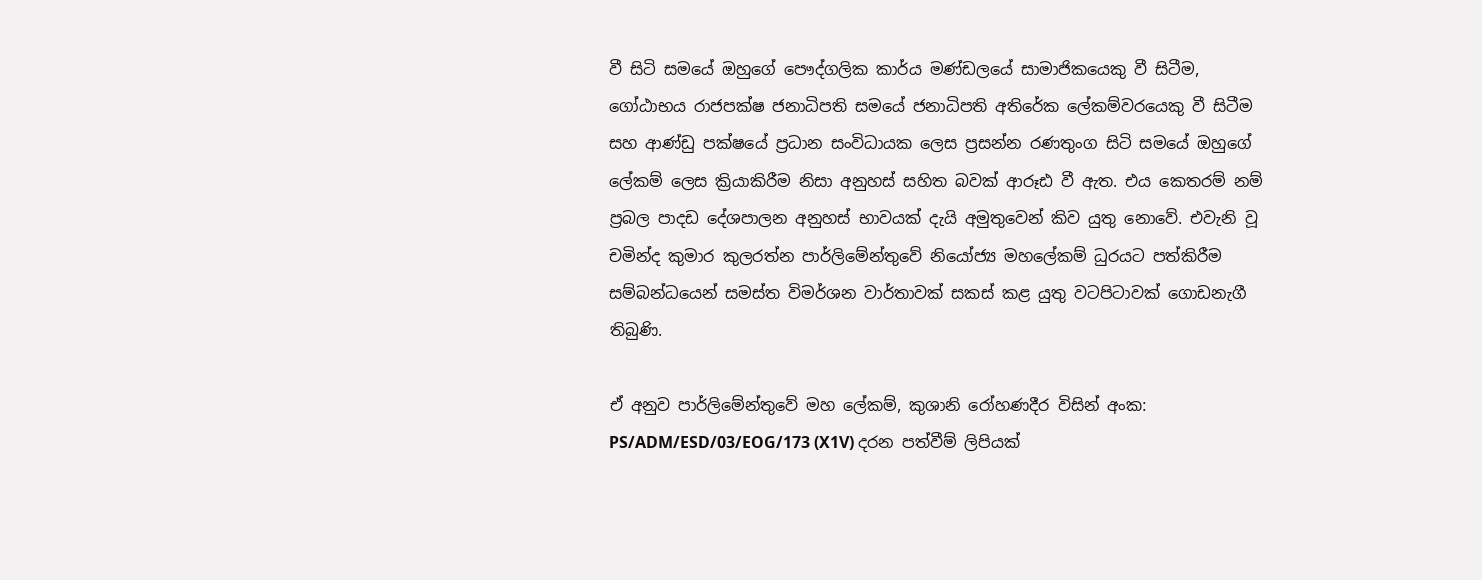වී සිටි සමයේ ඔහුගේ පෞද්ගලික කාර්ය මණ්ඩලයේ සාමාජිකයෙකු වී සිටීම, ගෝඨාභය රාජපක්ෂ ජනාධිපති සමයේ ජනාධිපති අතිරේක ලේකම්වරයෙකු වී සිටීම සහ ආණ්ඩු පක්ෂයේ ප්‍රධාන සංවිධායක ලෙස ප්‍රසන්න රණතුංග සිටි සමයේ ඔහුගේ ලේකම් ලෙස ක්‍රියාකිරීම නිසා අනුහස් සහිත බවක් ආරූඪ වී ඇත. එය කෙතරම් නම් ප්‍රබල පාදඩ දේශපාලන අනුහස් භාවයක් දැයි අමුතුවෙන් කිව යුතු නොවේ. එවැනි වූ චමින්ද කුමාර කුලරත්න පාර්ලිමේන්තුවේ නියෝජ්‍ය මහලේකම් ධුරයට පත්කිරීම සම්බන්ධයෙන් සමස්ත විමර්ශන වාර්තාවක් සකස් කළ යුතු වටපිටාවක් ගොඩනැගී තිබුණි.

ඒ අනුව පාර්ලිමේන්තුවේ මහ ලේකම්, කුශානි රෝහණදීර විසින් අංක: PS/ADM/ESD/03/EOG/173 (X1V) දරන පත්වීම් ලිපියක්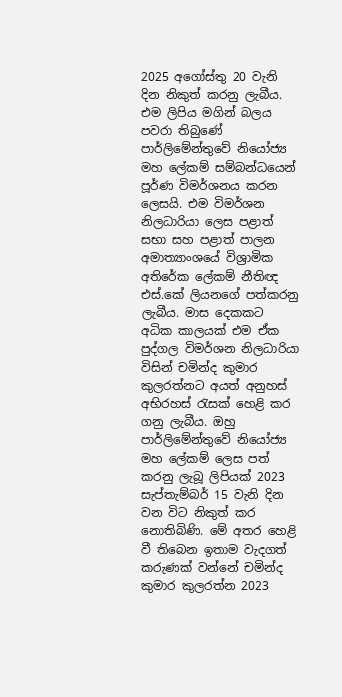2025 අගෝස්තු 20 වැනි දින නිකුත් කරනු ලැබීය. එම ලිපිය මගින් බලය පවරා තිබුණේ පාර්ලිමේන්තුවේ නියෝජ්‍ය මහ ලේකම් සම්බන්ධයෙන් පූර්ණ විමර්ශනය කරන ලෙසයි. එම විමර්ශන නිලධාරියා ලෙස පළාත් සභා සහ පළාත් පාලන අමාත්‍යාංශයේ විශ්‍රාමික අතිරේක ලේකම් නීතිඥ එස්.කේ ලියනගේ පත්කරනු ලැබීය. මාස දෙකකට අධික කාලයක් එම ඒක පුද්ගල විමර්ශන නිලධාරියා විසින් චමින්ද කුමාර කුලරත්නට අයත් අනුහස් අභිරහස් රැසක් හෙළි කර ගනු ලැබීය. ඔහු පාර්ලිමේන්තුවේ නියෝජ්‍ය මහ ලේකම් ලෙස පත් කරනු ලැබූ ලිපියක් 2023 සැප්තැම්බර් 15 වැනි දින වන විට නිකුත් කර නොතිබිණි. මේ අතර හෙළි වී තිබෙන ඉතාම වැදගත් කරුණක් වන්නේ චමින්ද කුමාර කුලරත්න 2023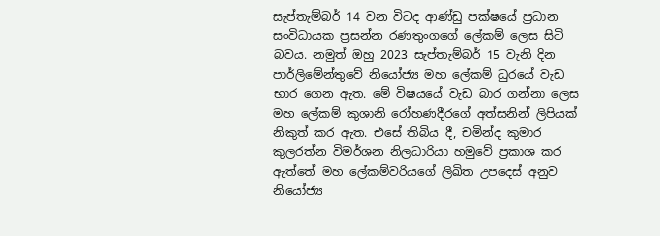සැප්තැම්බර් 14 වන විටද ආණ්ඩු පක්ෂයේ ප්‍රධාන සංවිධායක ප්‍රසන්න රණතුංගගේ ලේකම් ලෙස සිටි බවය. නමුත් ඔහු 2023 සැප්තැම්බර් 15 වැනි දින පාර්ලිමේන්තුවේ නියෝජ්‍ය මහ ලේකම් ධුරයේ වැඩ භාර ගෙන ඇත. මේ විෂයයේ වැඩ බාර ගන්නා ලෙස මහ ලේකම් කුශානි රෝහණදීරගේ අත්සනින් ලිපියක් නිකුත් කර ඇත. එසේ තිබිය දී, චමින්ද කුමාර කුලරත්න විමර්ශන නිලධාරියා හමුවේ ප්‍රකාශ කර ඇත්තේ මහ ලේකම්වරියගේ ලිඛිත උපදෙස් අනුව නියෝජ්‍ය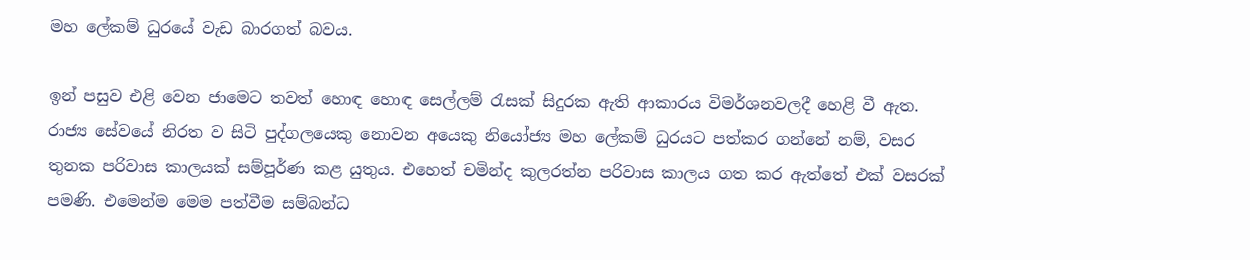මහ ලේකම් ධුරයේ වැඩ බාරගත් බවය.

ඉන් පසුව එළි වෙන ජාමෙට තවත් හොඳ හොඳ සෙල්ලම් රැසක් සිදුරක ඇති ආකාරය විමර්ශනවලදී හෙළි වී ඇත. රාජ්‍ය සේවයේ නිරත ව සිටි පුද්ගලයෙකු නොවන අයෙකු නියෝජ්‍ය මහ ලේකම් ධුරයට පත්කර ගන්නේ නම්, වසර තුනක පරිවාස කාලයක් සම්පූර්ණ කළ යුතුය. එහෙත් චමින්ද කුලරත්න පරිවාස කාලය ගත කර ඇත්තේ එක් වසරක් පමණි. එමෙන්ම මෙම පත්වීම සම්බන්ධ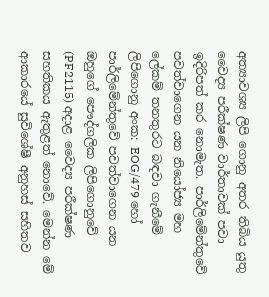අත්‍යාවශ්‍ය ලිපි ගොනු අතර තිබිය යුතු වෛද්‍ය පරීක්ෂණ වාර්තාවක් පවා ඉදිරිපත් කර නොමැත. පාර්ලිමේන්තුවේ පවත්වාගෙන යන නියෝජ්‍ය මහ ලේකම් තනතුරට බඳවා ගැනීමේ ලිපිගොනු අංක: EOG/479 හෝ පාර්ලිමේන්තුවේ පවත්වාගෙන යන ඔහුගේ පෞද්ගලික ලිපිගොනුවේ (PF2115) අදාළ වෛද්‍ය පරීක්ෂණ සහතිකය ඇතුළත් නොවේ. මෙන්න මේ ආකාරයේ සුවිශේෂී අනුහස් සහිතව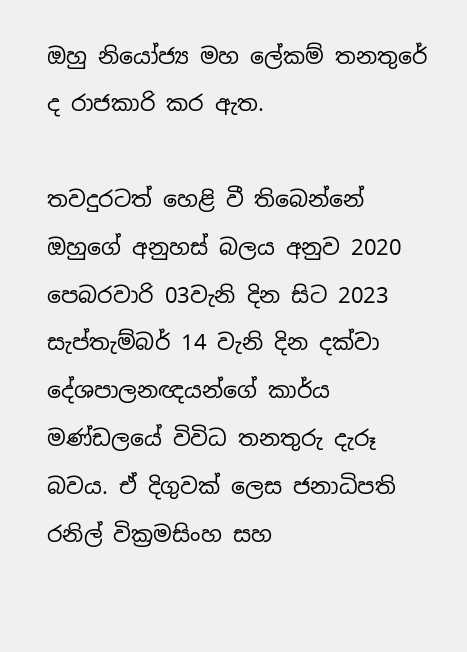ඔහු නියෝජ්‍ය මහ ලේකම් තනතුරේ ද රාජකාරි කර ඇත.

තවදුරටත් හෙළි වී තිබෙන්නේ ඔහුගේ අනුහස් බලය අනුව 2020 පෙබරවාරි 03වැනි දින සිට 2023 සැප්තැම්බර් 14 වැනි දින දක්වා දේශපාලනඥයන්ගේ කාර්ය මණ්ඩලයේ විවිධ තනතුරු දැරූ බවය. ඒ දිගුවක් ලෙස ජනාධිපති රනිල් වික්‍රමසිංහ සහ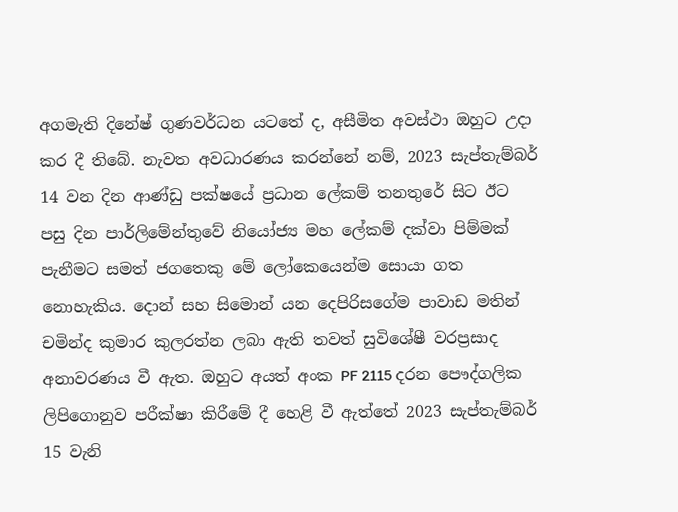අගමැති දිනේෂ් ගුණවර්ධන යටතේ ද, අසීමිත අවස්ථා ඔහුට උදා කර දී තිබේ. නැවත අවධාරණය කරන්නේ නම්, 2023 සැප්තැම්බර් 14 වන දින ආණ්ඩු පක්ෂයේ ප්‍රධාන ලේකම් තනතුරේ සිට ඊට පසු දින පාර්ලිමේන්තුවේ නියෝජ්‍ය මහ ලේකම් දක්වා පිම්මක් පැනීමට සමත් ජගතෙකු මේ ලෝකෙයෙන්ම සොයා ගත නොහැකිය. දොන් සහ සිමොන් යන දෙපිරිසගේම පාවාඩ මතින් චමින්ද කුමාර කුලරත්න ලබා ඇති තවත් සුවිශේෂී වරප්‍රසාද අනාවරණය වී ඇත. ඔහුට අයත් අංක PF 2115 දරන පෞද්ගලික ලිපිගොනුව පරීක්ෂා කිරීමේ දී හෙළි වී ඇත්තේ 2023 සැප්තැම්බර් 15 වැනි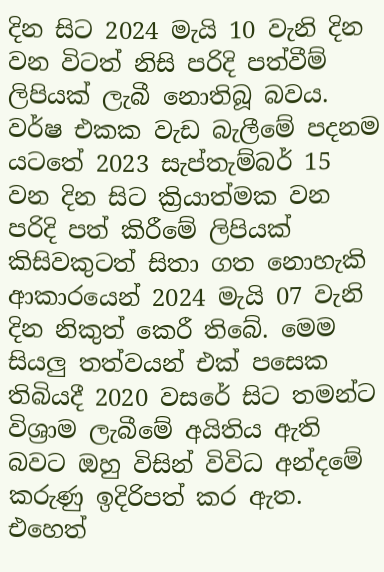දින සිට 2024 මැයි 10 වැනි දින වන විටත් නිසි පරිදි පත්වීම් ලිපියක් ලැබී නොතිබූ බවය. වර්ෂ එකක වැඩ බැලීමේ පදනම යටතේ 2023 සැප්තැම්බර් 15 වන දින සිට ක්‍රියාත්මක වන පරිදි පත් කිරීමේ ලිපියක් කිසිවකුටත් සිතා ගත නොහැකි ආකාරයෙන් 2024 මැයි 07 වැනි දින නිකුත් කෙරී තිබේ. මෙම සියලු තත්වයන් එක් පසෙක තිබියදී 2020 වසරේ සිට තමන්ට විශ්‍රාම ලැබීමේ අයිතිය ඇති බවට ඔහු විසින් විවිධ අන්දමේ කරුණු ඉදිරිපත් කර ඇත. එහෙත්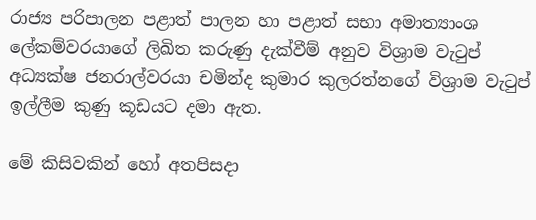රාජ්‍ය පරිපාලන පළාත් පාලන හා පළාත් සභා අමාත්‍යාංශ ලේකම්වරයාගේ ලිඛිත කරුණු දැක්වීම් අනුව විශ්‍රාම වැටුප් අධ්‍යක්ෂ ජනරාල්වරයා චමින්ද කුමාර කුලරත්නගේ විශ්‍රාම වැටුප් ඉල්ලීම කුණු කූඩයට දමා ඇත.

මේ කිසිවකින් හෝ අතපිසදා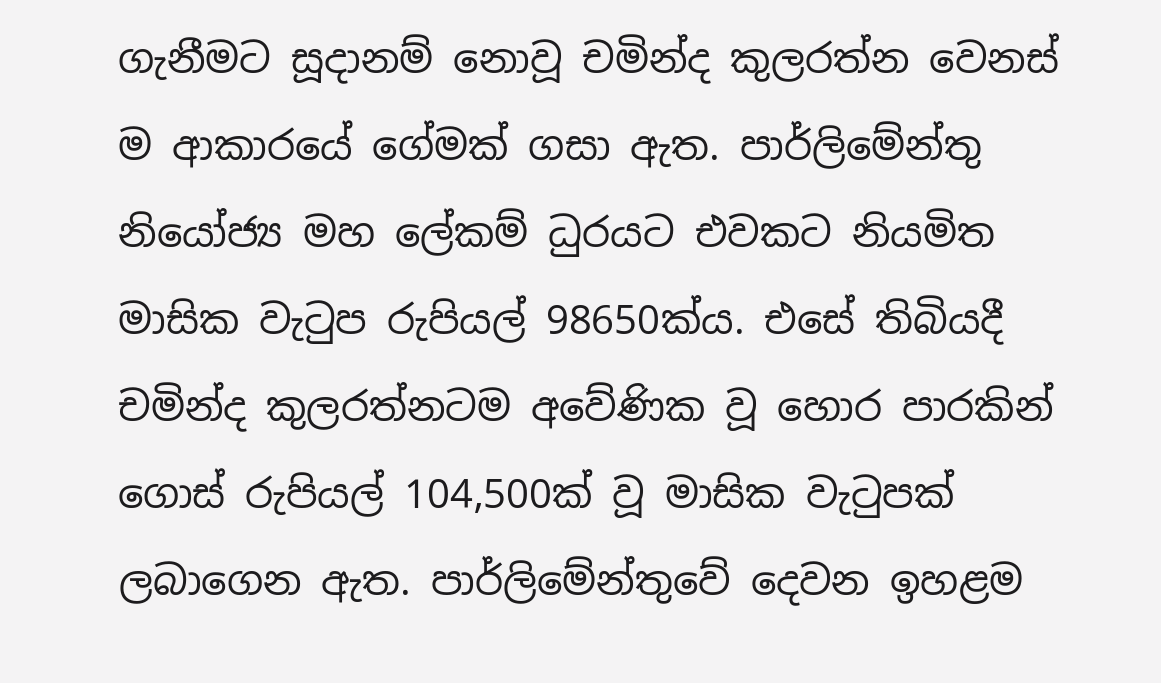ගැනීමට සූදානම් නොවූ චමින්ද කුලරත්න වෙනස් ම ආකාරයේ ගේමක් ගසා ඇත. පාර්ලිමේන්තු නියෝජ්‍ය මහ ලේකම් ධුරයට එවකට නියමිත මාසික වැටුප රුපියල් 98650ක්ය. එසේ තිබියදී චමින්ද කුලරත්නටම අවේණික වූ හොර පාරකින් ගොස් රුපියල් 104,500ක් වූ මාසික වැටුපක් ලබාගෙන ඇත. පාර්ලිමේන්තුවේ දෙවන ඉහළම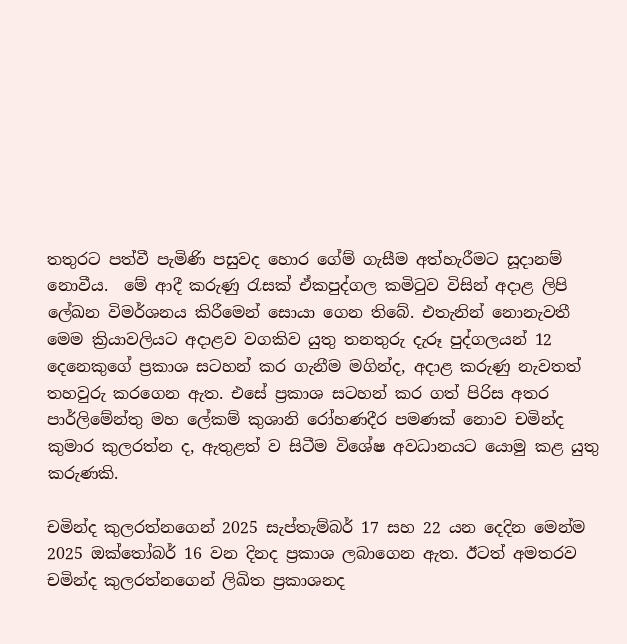තතුරට පත්වී පැමිණි පසුවද හොර ගේම් ගැසීම අත්හැරීමට සූදානම් නොවීය.  මේ ආදී කරුණු රැසක් ඒකපුද්ගල කමිටුව විසින් අදාළ ලිපි ලේඛන විමර්ශනය කිරීමෙන් සොයා ගෙන තිබේ. එතැනින් නොනැවතී මෙම ක්‍රියාවලියට අදාළව වගකිව යුතු තනතුරු දැරූ පුද්ගලයන් 12 දෙනෙකුගේ ප්‍රකාශ සටහන් කර ගැනීම මගින්ද, අදාළ කරුණු නැවතත් තහවුරු කරගෙන ඇත. එසේ ප්‍රකාශ සටහන් කර ගත් පිරිස අතර පාර්ලිමේන්තු මහ ලේකම් කුශානි රෝහණදීර පමණක් නොව චමින්ද කුමාර කුලරත්න ද, ඇතුළත් ව සිටීම විශේෂ අවධානයට යොමු කළ යුතු කරුණකි.

චමින්ද කුලරත්නගෙන් 2025 සැප්තැම්බර් 17 සහ 22 යන දෙදින මෙන්ම 2025 ඔක්තෝබර් 16 වන දිනද ප්‍රකාශ ලබාගෙන ඇත. ඊටත් අමතරව චමින්ද කුලරත්නගෙන් ලිඛිත ප්‍රකාශනද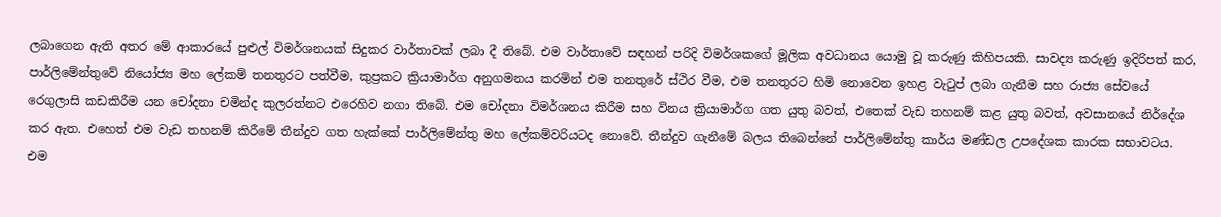ලබාගෙන ඇති අතර මේ ආකාරයේ පුළුල් විමර්ශනයක් සිදුකර වාර්තාවක් ලබා දී තිබේ. එම වාර්තාවේ සඳහන් පරිදි විමර්ශකගේ මූලික අවධානය යොමු වූ කරුණු කිහිපයකි. සාවද්‍ය කරුණු ඉදිරිපත් කර, පාර්ලිමේන්තුවේ නියෝජ්‍ය මහ ලේකම් තනතුරට පත්වීම, කුප්‍රකට ක්‍රියාමාර්ග අනුගමනය කරමින් එම තනතුරේ ස්ථිර වීම, එම තනතුරට හිමි නොවෙන ඉහළ වැටුප් ලබා ගැනීම සහ රාජ්‍ය සේවයේ රෙගුලාසි කඩකිරීම යන චෝදනා චමින්ද කුලරත්නට එරෙහිව නගා තිබේ. එම චෝදනා විමර්ශනය කිරීම සහ විනය ක්‍රියාමාර්ග ගත යුතු බවත්, එතෙක් වැඩ තහනම් කළ යුතු බවත්, අවසානයේ නිර්දේශ කර ඇත. එහෙත් එම වැඩ තහනම් කිරීමේ තීන්දුව ගත හැක්කේ පාර්ලිමේන්තු මහ ලේකම්වරියටද නොවේ. තීන්දුව ගැනීමේ බලය තිබෙන්නේ පාර්ලිමේන්තු කාර්ය මණ්ඩල උපදේශක කාරක සභාවටය. එම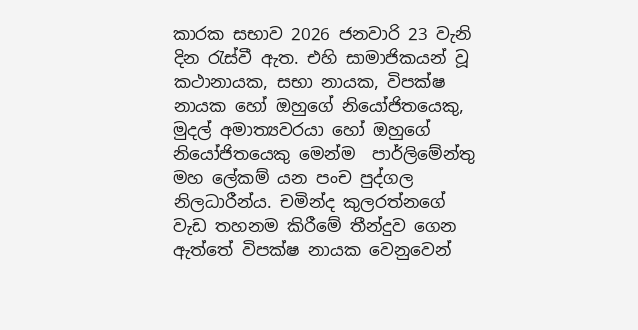කාරක සභාව 2026 ජනවාරි 23 වැනි දින රැස්වී ඇත. එහි සාමාජිකයන් වූ කථානායක, සභා නායක, විපක්ෂ නායක හෝ ඔහුගේ නියෝජිතයෙකු, මුදල් අමාත්‍යවරයා හෝ ඔහුගේ නියෝජිතයෙකු මෙන්ම  පාර්ලිමේන්තු මහ ලේකම් යන පංච පුද්ගල නිලධාරීන්ය. චමින්ද කුලරත්නගේ වැඩ තහනම කිරීමේ තීන්දුව ගෙන ඇත්තේ විපක්ෂ නායක වෙනුවෙන්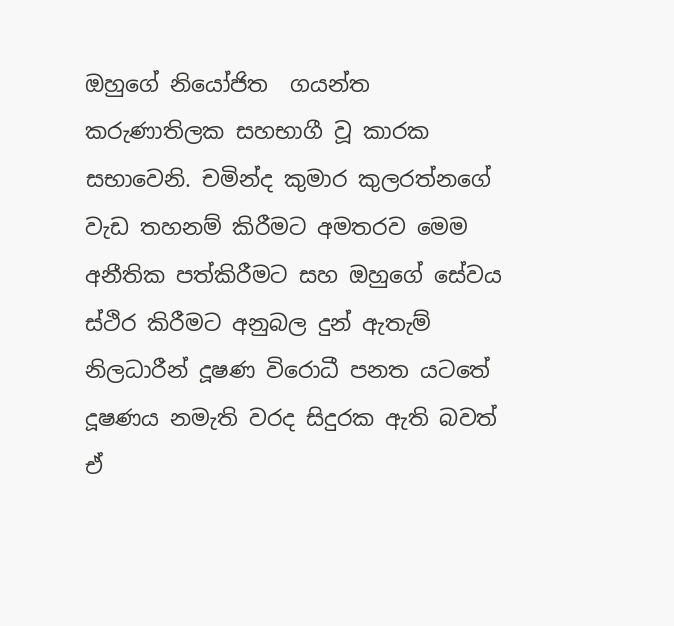ඔහුගේ නියෝජිත  ගයන්ත කරුණාතිලක සහභාගී වූ කාරක සභාවෙනි. චමින්ද කුමාර කුලරත්නගේ වැඩ තහනම් කිරීමට අමතරව මෙම අනීතික පත්කිරීමට සහ ඔහුගේ සේවය ස්ථිර කිරීමට අනුබල දුන් ඇතැම් නිලධාරීන් දූෂණ විරොධී පනත යටතේ දූෂණය නමැති වරද සිදුරක ඇති බවත් ඒ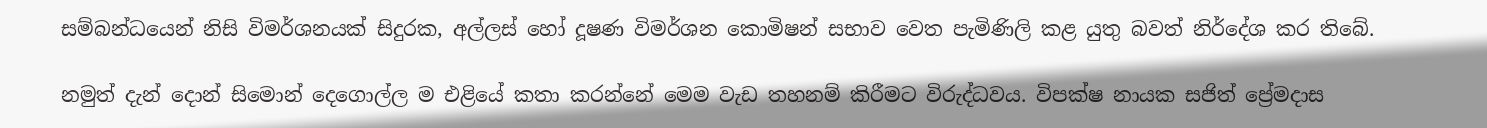සම්බන්ධයෙන් නිසි විමර්ශනයක් සිදුරක, අල්ලස් හෝ දූෂණ විමර්ශන කොමිෂන් සභාව වෙත පැමිණිලි කළ යුතු බවත් නිර්දේශ කර තිබේ.

නමුත් දැන් දොන් සිමොන් දෙගොල්ල ම එළියේ කතා කරන්නේ මෙම වැඩ තහනම් කිරීමට විරුද්ධවය. විපක්ෂ නායක සජිත් ප්‍රේමදාස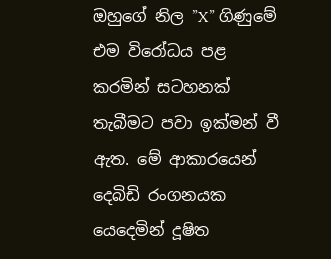ඔහුගේ නිල ”X” ගිණුමේ එම විරෝධය පළ කරමින් සටහනක් තැබීමට පවා ඉක්මන් වී ඇත. මේ ආකාරයෙන් දෙබිඩි රංගනයක යෙදෙමින් දූෂිත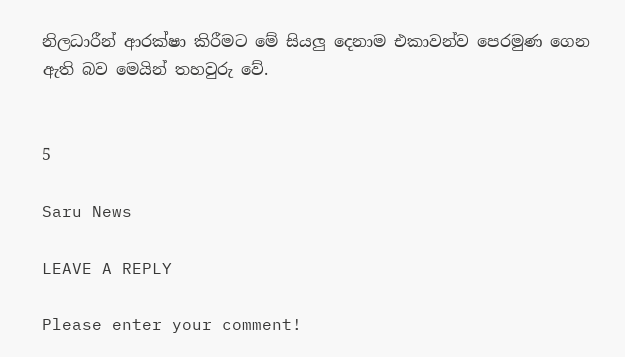නිලධාරීන් ආරක්ෂා කිරීමට මේ සියලු දෙනාම එකාවන්ව පෙරමුණ ගෙන ඇති බව මෙයින් තහවුරු වේ.


5

Saru News

LEAVE A REPLY

Please enter your comment!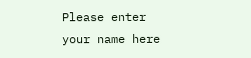Please enter your name here